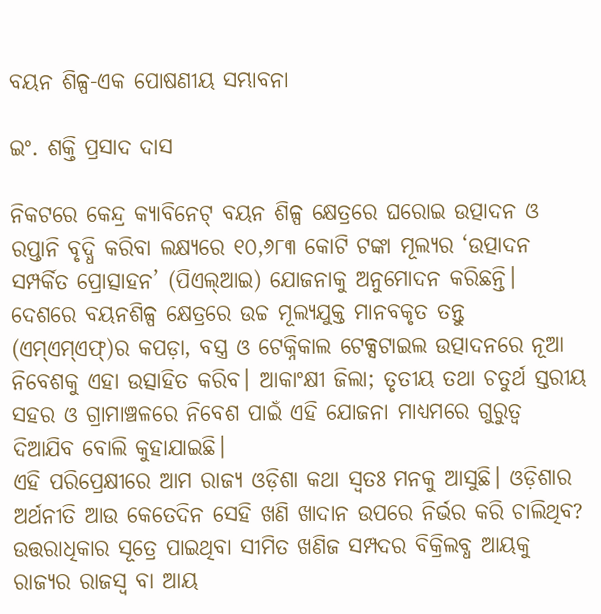ବୟନ ଶିଳ୍ପ-ଏକ ପୋଷଣୀୟ ସମ୍ଭାବନା

ଇଂ. ଶକ୍ତି ପ୍ରସାଦ ଦାସ

ନିକଟରେ କେନ୍ଦ୍ର କ୍ୟାବିନେଟ୍‌ ବୟନ ଶିଳ୍ପ କ୍ଷେତ୍ରରେ ଘରୋଇ ଉତ୍ପାଦନ ଓ ରପ୍ତାନି ବୃଦ୍ଧି କରିବା ଲକ୍ଷ୍ୟରେ ୧୦,୬୮୩ କୋଟି ଟଙ୍କା ମୂଲ୍ୟର ‘ଉତ୍ପାଦନ ସମ୍ପର୍କିତ ପ୍ରୋତ୍ସାହନ’ (ପିଏଲ୍‌ଆଇ) ଯୋଜନାକୁ ଅନୁମୋଦନ କରିଛନ୍ତି। ଦେଶରେ ବୟନଶିଳ୍ପ କ୍ଷେତ୍ରରେ ଉଚ୍ଚ ମୂଲ୍ୟଯୁକ୍ତ ମାନବକୃତ ତନ୍ତୁ (ଏମ୍‌ଏମ୍‌ଏଫ୍‌)ର କପଡ଼ା, ବସ୍ତ୍ର ଓ ଟେକ୍ନିକାଲ ଟେକ୍ସଟାଇଲ ଉତ୍ପାଦନରେ ନୂଆ ନିବେଶକୁ ଏହା ଉତ୍ସାହିତ କରିବ। ଆକାଂକ୍ଷୀ ଜିଲା; ତୃତୀୟ ତଥା ଚତୁର୍ଥ ସ୍ତରୀୟ ସହର ଓ ଗ୍ରାମାଞ୍ଚଳରେ ନିବେଶ ପାଇଁ ଏହି ଯୋଜନା ମାଧ୍ୟମରେ ଗୁରୁତ୍ୱ ଦିଆଯିବ ବୋଲି କୁହାଯାଇଛି।
ଏହି ପରିପ୍ରେକ୍ଷୀରେ ଆମ ରାଜ୍ୟ ଓଡ଼ିଶା କଥା ସ୍ବତଃ ମନକୁ ଆସୁଛି। ଓଡ଼ିଶାର ଅର୍ଥନୀତି ଆଉ କେତେଦିନ ସେହି ଖଣି ଖାଦାନ ଉପରେ ନିର୍ଭର କରି ଚାଲିଥିବ? ଉତ୍ତରାଧିକାର ସୂତ୍ରେ ପାଇଥିବା ସୀମିତ ଖଣିଜ ସମ୍ପଦର ବିକ୍ରିଲବ୍ଧ ଆୟକୁ ରାଜ୍ୟର ରାଜସ୍ବ ବା ଆୟ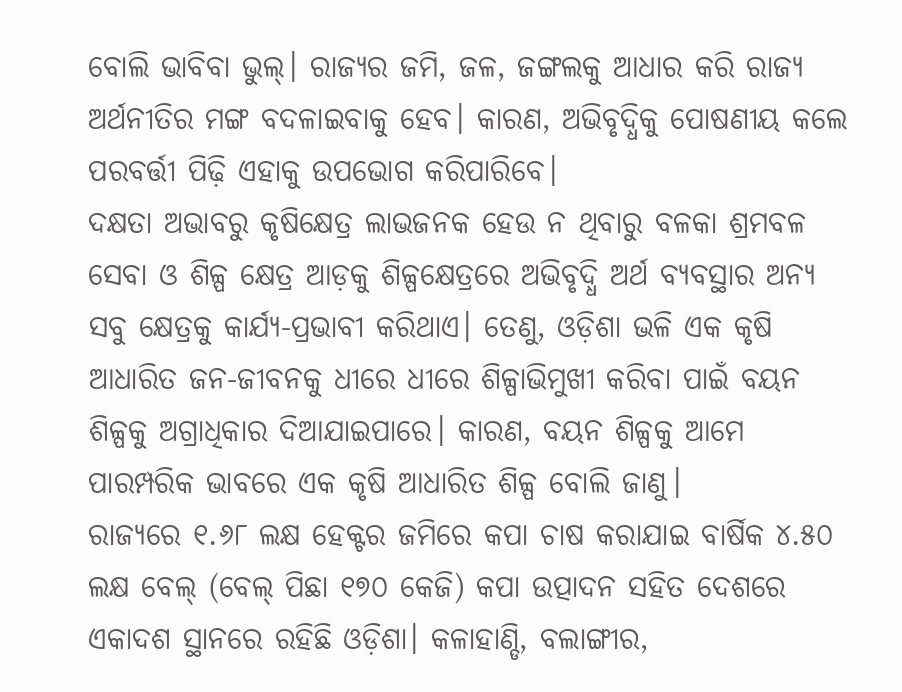ବୋଲି ଭାବିବା ଭୁଲ୍‌। ରାଜ୍ୟର ଜମି, ଜଳ, ଜଙ୍ଗଲକୁ ଆଧାର କରି ରାଜ୍ୟ ଅର୍ଥନୀତିର ମଙ୍ଗ ବଦଳାଇବାକୁ ହେବ। କାରଣ, ଅଭିବୃଦ୍ଧିକୁ ପୋଷଣୀୟ କଲେ ପରବର୍ତ୍ତୀ ପିଢ଼ି ଏହାକୁ ଉପଭୋଗ କରିପାରିବେ।
ଦକ୍ଷତା ଅଭାବରୁ କୃଷିକ୍ଷେତ୍ର ଲାଭଜନକ ହେଉ ନ ଥିବାରୁ ବଳକା ଶ୍ରମବଳ ସେବା ଓ ଶିଳ୍ପ କ୍ଷେତ୍ର ଆଡ଼କୁ ଶିଳ୍ପକ୍ଷେତ୍ରରେ ଅଭିବୃଦ୍ଧି ଅର୍ଥ ବ୍ୟବସ୍ଥାର ଅନ୍ୟ ସବୁ କ୍ଷେତ୍ରକୁ କାର୍ଯ୍ୟ-ପ୍ରଭାବୀ କରିଥାଏ। ତେଣୁ, ଓଡ଼ିଶା ଭଳି ଏକ କୃଷି ଆଧାରିତ ଜନ-ଜୀବନକୁ ଧୀରେ ଧୀରେ ଶିଳ୍ପାଭିମୁଖୀ କରିବା ପାଇଁ ବୟନ ଶିଳ୍ପକୁ ଅଗ୍ରାଧିକାର ଦିଆଯାଇପାରେ। କାରଣ, ବୟନ ଶିଳ୍ପକୁ ଆମେ ପାରମ୍ପରିକ ଭାବରେ ଏକ କୃଷି ଆଧାରିତ ଶିଳ୍ପ ବୋଲି ଜାଣୁ।
ରାଜ୍ୟରେ ୧.୬୮ ଲକ୍ଷ ହେକ୍ଟର ଜମିରେ କପା ଚାଷ କରାଯାଇ ବାର୍ଷିକ ୪.୫୦ ଲକ୍ଷ ବେଲ୍‌ (ବେଲ୍‌ ପିଛା ୧୭୦ କେଜି) କପା ଉତ୍ପାଦନ ସହିତ ଦେଶରେ ଏକାଦଶ ସ୍ଥାନରେ ରହିଛି ଓଡ଼ିଶା। କଳାହାଣ୍ଡି, ବଲାଙ୍ଗୀର,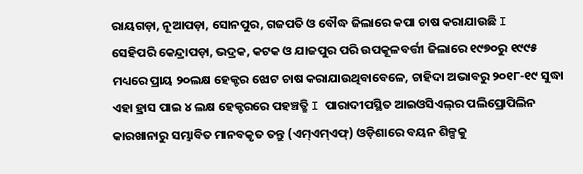ରାୟଗଡ଼ା, ନୂଆପଡ଼ା, ସୋନପୁର, ଗଜପତି ଓ ବୌଦ୍ଧ ଜିଲାରେ କପା ଚାଷ କରାଯାଉଛି I
ସେହିପରି କେନ୍ଦ୍ରାପଡ଼ା, ଭଦ୍ରକ, କଟକ ଓ ଯାଜପୁର ପରି ଉପକୂଳବର୍ତ୍ତୀ ଜିଲାରେ ୧୯୭୦ରୁ ୧୯୯୫ ମଧ୍ୟରେ ପ୍ରାୟ ୨୦ଲକ୍ଷ ହେକ୍ଟର ଝୋଟ ଚାଷ କରାଯାଉଥିବାବେଳେ, ଚାହିଦା ଅଭାବରୁ ୨୦୧୮-୧୯ ସୁଦ୍ଧା ଏହା ହ୍ରାସ ପାଇ ୪ ଲକ୍ଷ ହେକ୍ଟରରେ ପହଞ୍ଚତ୍ଛି I ପାରାଦୀପସ୍ଥିତ ଆଇଓସିଏଲ୍‌ର ପଲିପ୍ରୋପିଲିନ କାରଖାନାରୁ ସମ୍ଭାବିତ ମାନବକୃତ ତନ୍ତୁ (ଏମ୍‌ଏମ୍‌ଏଫ୍‌) ଓଡ଼ିଶାରେ ବୟନ ଶିଳ୍ପକୁ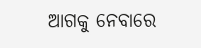ଆଗକୁ ନେବାରେ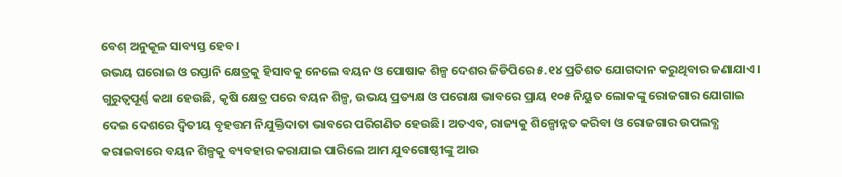ବେଶ୍‌ ଅନୁକୂଳ ସାବ୍ୟସ୍ତ ହେବ।
ଉଭୟ ଘରୋଇ ଓ ରପ୍ତାନି କ୍ଷେତ୍ରକୁ ହିସାବକୁ ନେଲେ ବୟନ ଓ ପୋଷାକ ଶିଳ୍ପ ଦେଶର ଜିଡିପିରେ ୫.୧୪ ପ୍ରତିଶତ ଯୋଗଦାନ କରୁଥିବାର ଜଣାଯାଏ। ଗୁରୁତ୍ୱପୂର୍ଣ୍ଣ କଥା ହେଉଛି, କୃଷି କ୍ଷେତ୍ର ପରେ ବୟନ ଶିଳ୍ପ, ଉଭୟ ପ୍ରତ୍ୟକ୍ଷ ଓ ପରୋକ୍ଷ ଭାବରେ ପ୍ରାୟ ୧୦୫ ନିୟୁତ ଲୋକଙ୍କୁ ରୋଜଗାର ଯୋଗାଇ ଦେଇ ଦେଶରେ ଦ୍ୱିତୀୟ ବୃହତ୍ତମ ନିଯୁକ୍ତିଦାତା ଭାବରେ ପରିଗଣିତ ହେଉଛି। ଅତଏବ, ରାଜ୍ୟକୁ ଶିଳ୍ପୋନ୍ନତ କରିବା ଓ ରୋଜଗାର ଉପଲବ୍ଧ କରାଇବାରେ ବୟନ ଶିଳ୍ପକୁ ବ୍ୟବହାର କରାଯାଇ ପାରିଲେ ଆମ ଯୁବଗୋଷ୍ଠୀଙ୍କୁ ଆଉ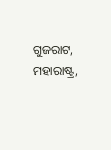ଗୁଜରାଟ, ମହାରାଷ୍ଟ୍ର,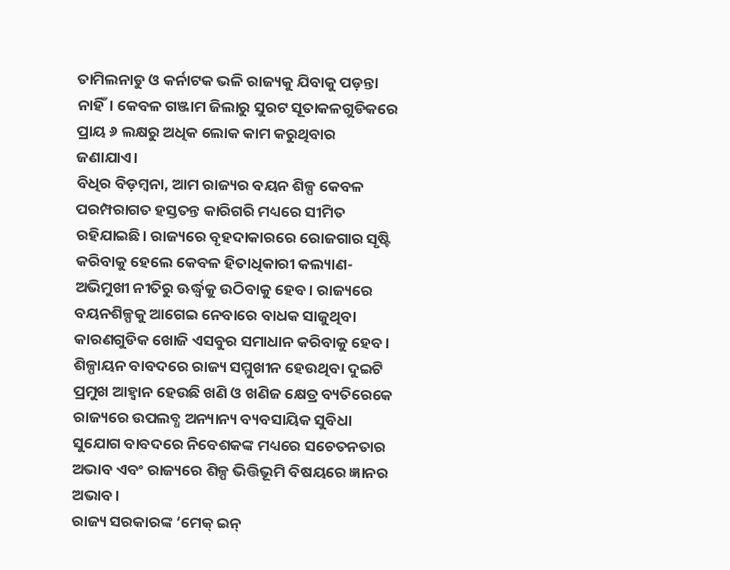ତାମିଲନାଡୁ ଓ କର୍ନାଟକ ଭଳି ରାଜ୍ୟକୁ ଯିବାକୁ ପଡ଼ନ୍ତା ନାହିଁ। କେବଳ ଗଞ୍ଜାମ ଜିଲାରୁ ସୁରଟ ସୂତାକଳଗୁଡିକରେ ପ୍ରାୟ ୬ ଲକ୍ଷରୁ ଅଧିକ ଲୋକ କାମ କରୁଥିବାର ଜଣାଯାଏ।
ବିଧିର ବିଡ଼ମ୍ବନା, ଆମ ରାଜ୍ୟର ବୟନ ଶିଳ୍ପ କେବଳ ପରମ୍ପରାଗତ ହସ୍ତତନ୍ତ କାରିଗରି ମଧ୍ୟରେ ସୀମିତ ରହିଯାଇଛି। ରାଜ୍ୟରେ ବୃହଦାକାରରେ ରୋଜଗାର ସୃଷ୍ଟି କରିବାକୁ ହେଲେ କେବଳ ହିତାଧିକାରୀ କଲ୍ୟାଣ-ଅଭିମୁଖୀ ନୀତିରୁ ଊର୍ଦ୍ଧ୍ୱକୁ ଉଠିବାକୁ ହେବ। ରାଜ୍ୟରେ ବୟନଶିଳ୍ପକୁ ଆଗେଇ ନେବାରେ ବାଧକ ସାଜୁଥିବା କାରଣଗୁଡିକ ଖୋଜି ଏସବୁର ସମାଧାନ କରିବାକୁ ହେବ।
ଶିଳ୍ପାୟନ ବାବଦରେ ରାଜ୍ୟ ସମ୍ମୁଖୀନ ହେଉଥିବା ଦୁଇଟି ପ୍ରମୁଖ ଆହ୍ବାନ ହେଉଛି ଖଣି ଓ ଖଣିଜ କ୍ଷେତ୍ର ବ୍ୟତିରେକେ ରାଜ୍ୟରେ ଉପଲବ୍ଧ ଅନ୍ୟାନ୍ୟ ବ୍ୟବସାୟିକ ସୁବିଧା ସୁଯୋଗ ବାବଦରେ ନିବେଶକଙ୍କ ମଧ୍ୟରେ ସଚେତନତାର ଅଭାବ ଏବଂ ରାଜ୍ୟରେ ଶିଳ୍ପ ଭିତ୍ତିଭୂମି ବିଷୟରେ ଜ୍ଞାନର ଅଭାବ।
ରାଜ୍ୟ ସରକାରଙ୍କ ‘ମେକ୍‌ ଇନ୍‌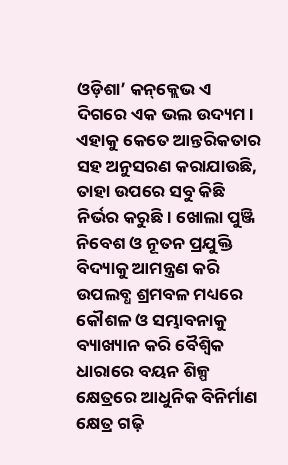ଓଡ଼ିଶା’ କନ୍‌କ୍ଲେଭ ଏ ଦିଗରେ ଏକ ଭଲ ଉଦ୍ୟମ। ଏହାକୁ କେତେ ଆନ୍ତରିକତାର ସହ ଅନୁସରଣ କରାଯାଉଛି, ତାହା ଉପରେ ସବୁ କିଛି ନିର୍ଭର କରୁଛି। ଖୋଲା ପୁଞ୍ଜି ନିବେଶ ଓ ନୂତନ ପ୍ରଯୁକ୍ତି ବିଦ୍ୟାକୁ ଆମନ୍ତ୍ରଣ କରି ଉପଲବ୍ଧ ଶ୍ରମବଳ ମଧ୍ୟରେ କୌଶଳ ଓ ସମ୍ଭାବନାକୁ ବ୍ୟାଖ୍ୟାନ କରି ବୈଶ୍ୱିକ ଧାରାରେ ବୟନ ଶିଳ୍ପ କ୍ଷେତ୍ରରେ ଆଧୁନିକ ବିନିର୍ମାଣ କ୍ଷେତ୍ର ଗଢ଼ି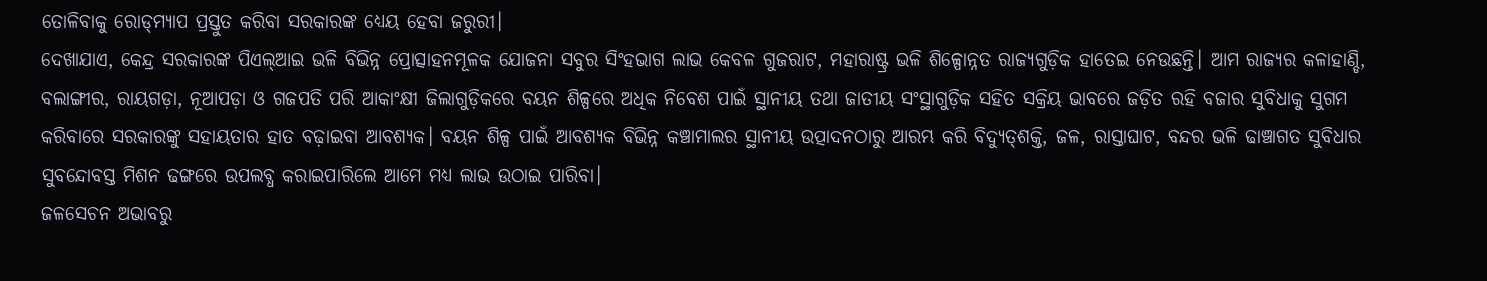ତୋଳିବାକୁ ରୋଡ୍‌ମ୍ୟାପ ପ୍ରସ୍ତୁତ କରିବା ସରକାରଙ୍କ ଧ୍ୟେୟ ହେବା ଜରୁରୀ।
ଦେଖାଯାଏ, କେନ୍ଦ୍ର ସରକାରଙ୍କ ପିଏଲ୍‌ଆଇ ଭଳି ବିଭିନ୍ନ ପ୍ରୋତ୍ସାହନମୂଳକ ଯୋଜନା ସବୁର ସିଂହଭାଗ ଲାଭ କେବଳ ଗୁଜରାଟ, ମହାରାଷ୍ଟ୍ର ଭଳି ଶିଳ୍ପୋନ୍ନତ ରାଜ୍ୟଗୁଡ଼ିକ ହାତେଇ ନେଉଛନ୍ତି। ଆମ ରାଜ୍ୟର କଳାହାଣ୍ଡି, ବଲାଙ୍ଗୀର, ରାୟଗଡ଼ା, ନୂଆପଡ଼ା ଓ ଗଜପତି ପରି ଆକାଂକ୍ଷୀ ଜିଲାଗୁଡ଼ିକରେ ବୟନ ଶିଳ୍ପରେ ଅଧିକ ନିବେଶ ପାଇଁ ସ୍ଥାନୀୟ ତଥା ଜାତୀୟ ସଂସ୍ଥାଗୁଡ଼ିକ ସହିତ ସକ୍ରିୟ ଭାବରେ ଜଡ଼ିତ ରହି ବଜାର ସୁବିଧାକୁ ସୁଗମ କରିବାରେ ସରକାରଙ୍କୁ ସହାୟତାର ହାତ ବଢ଼ାଇବା ଆବଶ୍ୟକ। ବୟନ ଶିଳ୍ପ ପାଇଁ ଆବଶ୍ୟକ ବିଭିନ୍ନ କଞ୍ଚାମାଲର ସ୍ଥାନୀୟ ଉତ୍ପାଦନଠାରୁ ଆରମ୍ଭ କରି ବିଦ୍ୟୁତ୍‌ଶକ୍ତି, ଜଳ, ରାସ୍ତାଘାଟ, ବନ୍ଦର ଭଳି ଢାଞ୍ଚାଗତ ସୁବିଧାର ସୁବନ୍ଦୋବସ୍ତ ମିଶନ ଢଙ୍ଗରେ ଉପଲବ୍ଧ କରାଇପାରିଲେ ଆମେ ମଧ୍ୟ ଲାଭ ଉଠାଇ ପାରିବା।
ଜଳସେଚନ ଅଭାବରୁ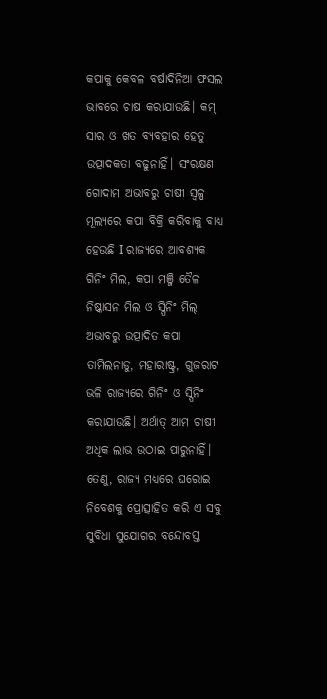କପାକୁ କେବଳ ବର୍ଷାଦିନିଆ ଫସଲ ଭାବରେ ଚାଷ କରାଯାଉଛି। କମ୍‌ ସାର ଓ ଖତ ବ୍ୟବହାର ହେତୁ ଉତ୍ପାଦକତା ବଢୁନାହିଁ। ସଂରକ୍ଷଣ ଗୋଦାମ ଅଭାବରୁ ଚାଷୀ ସ୍ବଳ୍ପ ମୂଲ୍ୟରେ କପା ବିକ୍ରି କରିବାକୁ ବାଧ୍ୟ ହେଉଛି I ରାଜ୍ୟରେ ଆବଶ୍ୟକ ଗିନିଂ ମିଲ, କପା ମଞ୍ଜି ତୈଳ ନିଷ୍କାସନ ମିଲ ଓ ସ୍ପିନିଂ ମିଲ୍‌ ଅଭାବରୁ ଉତ୍ପାଦିତ କପା ତାମିଲନାଡୁ, ମହାରାଷ୍ଟ୍ର, ଗୁଜରାଟ ଭଳି ରାଜ୍ୟରେ ଗିନିଂ ଓ ସ୍ପିନିଂ କରାଯାଉଛି। ଅର୍ଥାତ୍‌ ଆମ ଚାଷୀ ଅଧିକ ଲାଭ ଉଠାଇ ପାରୁନାହିଁ। ତେଣୁ, ରାଜ୍ୟ ମଧ୍ୟରେ ଘରୋଇ ନିବେଶକୁ ପ୍ରୋତ୍ସାହିତ କରି ଏ ସବୁ ସୁବିଧା ସୁଯୋଗର ବନ୍ଦୋବସ୍ତ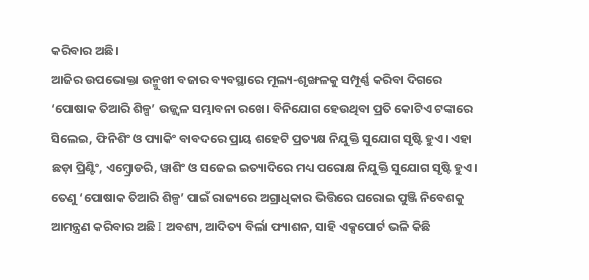କରିବାର ଅଛି।
ଆଜିର ଉପଭୋକ୍ତା ଉନ୍ମୁଖୀ ବଜାର ବ୍ୟବସ୍ଥାରେ ମୂଲ୍ୟ-ଶୃଙ୍ଖଳକୁ ସମ୍ପୂର୍ଣ୍ଣ କରିବା ଦିଗରେ ‘ପୋଷାକ ତିଆରି ଶିଳ୍ପ’ ଉଜ୍ଜ୍ୱଳ ସମ୍ଭାବନା ରଖେ। ବିନିଯୋଗ ହେଉଥିବା ପ୍ରତି କୋଟିଏ ଟଙ୍କାରେ ସିଲେଇ, ଫିନିଶିଂ ଓ ପ୍ୟାକିଂ ବାବଦରେ ପ୍ରାୟ ଶହେଟି ପ୍ରତ୍ୟକ୍ଷ ନିଯୁକ୍ତି ସୁଯୋଗ ସୃଷ୍ଟି ହୁଏ। ଏହା ଛଡ଼ା ପ୍ରିଣ୍ଟିଂ, ଏମ୍ବ୍ରୋଡରି, ୱାଶିଂ ଓ ସଜେଇ ଇତ୍ୟାଦିରେ ମଧ୍ୟ ପରୋକ୍ଷ ନିଯୁକ୍ତି ସୁଯୋଗ ସୃଷ୍ଟି ହୁଏ। ତେଣୁ ‘ପୋଷାକ ତିଆରି ଶିଳ୍ପ’ ପାଇଁ ରାଜ୍ୟରେ ଅଗ୍ରାଧିକାର ଭିତ୍ତିରେ ଘରୋଇ ପୁଞ୍ଜି ନିବେଶକୁ ଆମନ୍ତ୍ରଣ କରିବାର ଅଛି I ଅବଶ୍ୟ, ଆଦିତ୍ୟ ବିର୍ଲା ଫ୍ୟାଶନ, ସାହି ଏକ୍ସପୋର୍ଟ ଭଳି କିଛି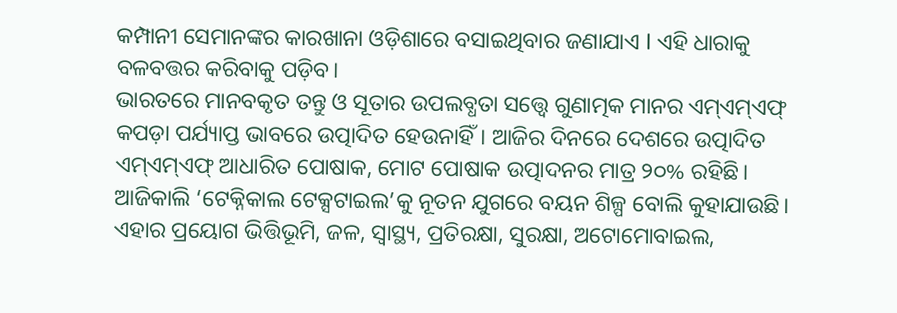କମ୍ପାନୀ ସେମାନଙ୍କର କାରଖାନା ଓଡ଼ିଶାରେ ବସାଇଥିବାର ଜଣାଯାଏ I ଏହି ଧାରାକୁ ବଳବତ୍ତର କରିବାକୁ ପଡ଼ିବ।
ଭାରତରେ ମାନବକୃତ ତନ୍ତୁ ଓ ସୂତାର ଉପଲବ୍ଧତା ସତ୍ତ୍ୱେ ଗୁଣାତ୍ମକ ମାନର ଏମ୍‌ଏମ୍‌ଏଫ୍‌ କପଡ଼ା ପର୍ଯ୍ୟାପ୍ତ ଭାବରେ ଉତ୍ପାଦିତ ହେଉନାହିଁ। ଆଜିର ଦିନରେ ଦେଶରେ ଉତ୍ପାଦିତ ଏମ୍‌ଏମ୍‌ଏଫ୍‌ ଆଧାରିତ ପୋଷାକ, ମୋଟ ପୋଷାକ ଉତ୍ପାଦନର ମାତ୍ର ୨୦% ରହିଛି। ଆଜିକାଲି ‘ଟେକ୍ନିକାଲ ଟେକ୍ସଟାଇଲ’କୁ ନୂତନ ଯୁଗରେ ବୟନ ଶିଳ୍ପ ବୋଲି କୁହାଯାଉଛି। ଏହାର ପ୍ରୟୋଗ ଭିତ୍ତିଭୂମି, ଜଳ, ସ୍ବାସ୍ଥ୍ୟ, ପ୍ରତିରକ୍ଷା, ସୁରକ୍ଷା, ଅଟୋମୋବାଇଲ,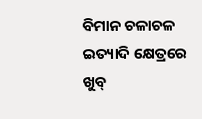ବିମାନ ଚଳାଚଳ ଇତ୍ୟାଦି କ୍ଷେତ୍ରରେ ଖୁବ୍‌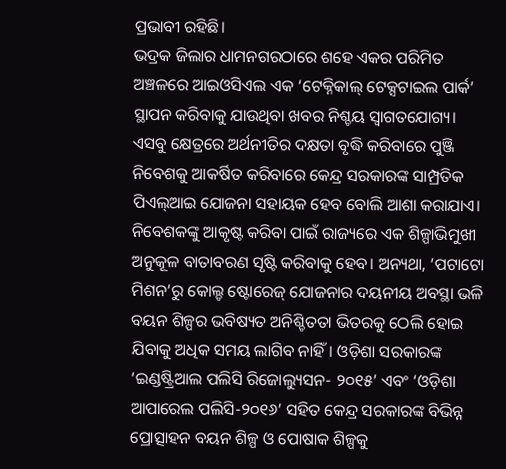ପ୍ରଭାବୀ ରହିଛି।
ଭଦ୍ରକ ଜିଲାର ଧାମନଗରଠାରେ ଶହେ ଏକର ପରିମିତ ଅଞ୍ଚଳରେ ଆଇଓସିଏଲ ଏକ ‘ଟେକ୍ନିକାଲ୍‌ ଟେକ୍ସଟାଇଲ ପାର୍କ’ ସ୍ଥାପନ କରିବାକୁ ଯାଉଥିବା ଖବର ନିଶ୍ଚୟ ସ୍ବାଗତଯୋଗ୍ୟ। ଏସବୁ କ୍ଷେତ୍ରରେ ଅର୍ଥନୀତିର ଦକ୍ଷତା ବୃଦ୍ଧି କରିବାରେ ପୁଞ୍ଜି ନିବେଶକୁ ଆକର୍ଷିତ କରିବାରେ କେନ୍ଦ୍ର ସରକାରଙ୍କ ସାମ୍ପ୍ରତିକ ପିଏଲ୍‌ଆଇ ଯୋଜନା ସହାୟକ ହେବ ବୋଲି ଆଶା କରାଯାଏ।
ନିବେଶକଙ୍କୁ ଆକୃଷ୍ଟ କରିବା ପାଇଁ ରାଜ୍ୟରେ ଏକ ଶିଳ୍ପାଭିମୁଖୀ ଅନୁକୂଳ ବାତାବରଣ ସୃଷ୍ଟି କରିବାକୁ ହେବ। ଅନ୍ୟଥା, ‘ପଟାଟୋ ମିଶନ’ରୁ କୋଲ୍ଡ ଷ୍ଟୋରେଜ୍‌ ଯୋଜନାର ଦୟନୀୟ ଅବସ୍ଥା ଭଳି ବୟନ ଶିଳ୍ପର ଭବିଷ୍ୟତ ଅନିଶ୍ଚିତତା ଭିତରକୁ ଠେଲି ହୋଇ ଯିବାକୁ ଅଧିକ ସମୟ ଲାଗିବ ନାହିଁ। ଓଡ଼ିଶା ସରକାରଙ୍କ ‘ଇଣ୍ଡଷ୍ଟ୍ରିଆଲ ପଲିସି ରିଜୋଲ୍ୟୁସନ- ୨୦୧୫’ ଏବଂ ‘ଓଡ଼ିଶା ଆପାରେଲ ପଲିସି-୨୦୧୬’ ସହିତ କେନ୍ଦ୍ର ସରକାରଙ୍କ ବିଭିନ୍ନ ପ୍ରୋତ୍ସାହନ ବୟନ ଶିଳ୍ପ ଓ ପୋଷାକ ଶିଳ୍ପକୁ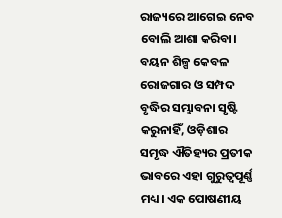ରାଜ୍ୟରେ ଆଗେଇ ନେବ ବୋଲି ଆଶା କରିବା।
ବୟନ ଶିଳ୍ପ କେବଳ ରୋଜଗାର ଓ ସମ୍ପଦ ବୃଦ୍ଧିର ସମ୍ଭାବନା ସୃଷ୍ଟି କରୁନାହିଁ, ଓଡ଼ିଶାର ସମୃଦ୍ଧ ଐତିହ୍ୟର ପ୍ରତୀକ ଭାବରେ ଏହା ଗୁରୁତ୍ୱପୂର୍ଣ୍ଣ ମଧ୍ୟ। ଏକ ପୋଷଣୀୟ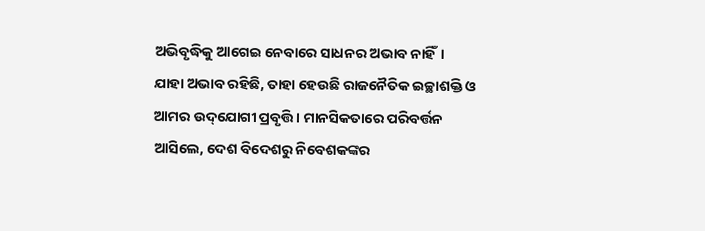ଅଭିବୃଦ୍ଧିକୁ ଆଗେଇ ନେବାରେ ସାଧନର ଅଭାବ ନାହିଁ। ଯାହା ଅଭାବ ରହିଛି, ତାହା ହେଉଛି ରାଜନୈତିକ ଇଚ୍ଛାଶକ୍ତି ଓ ଆମର ଉଦ୍‌ଯୋଗୀ ପ୍ରବୃତ୍ତି। ମାନସିକତାରେ ପରିବର୍ତ୍ତନ ଆସିଲେ, ଦେଶ ବିଦେଶରୁ ନିବେଶକଙ୍କର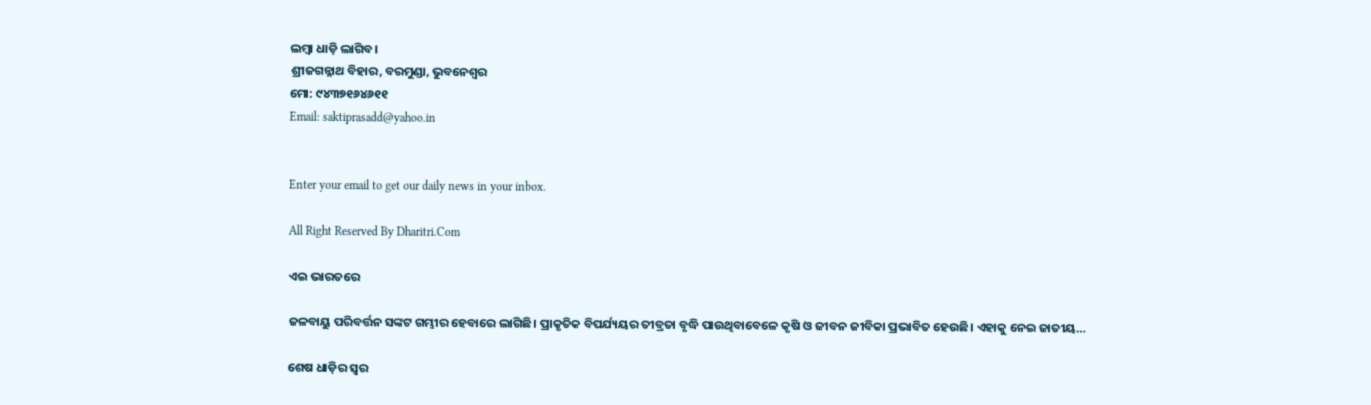ଲମ୍ବା ଧାଡ଼ି ଲାଗିବ।
ଶ୍ରୀଜଗନ୍ନାଥ ବିହାର, ବରମୁଣ୍ଡା, ଭୁବନେଶ୍ୱର
ମୋ: ୯୪୩୭୧୬୪୬୧୧
Email: saktiprasadd@yahoo.in


Enter your email to get our daily news in your inbox.

All Right Reserved By Dharitri.Com

ଏଇ ଭାରତରେ

ଜଳବାୟୁ ପରିବର୍ତ୍ତନ ସଙ୍କଟ ଗମ୍ଭୀର ହେବାରେ ଲାଗିଛି। ପ୍ରାକୃତିକ ବିପର୍ଯ୍ୟୟର ତୀବ୍ରତା ବୃଦ୍ଧି ପାଉଥିବାବେଳେ କୃଷି ଓ ଜୀବନ ଜୀବିକା ପ୍ରଭାବିତ ହେଉଛି। ଏହାକୁ ନେଇ ଜାତୀୟ…

ଶେଷ ଧାଡ଼ିର ସ୍ବର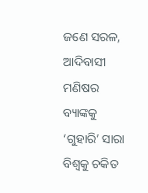ଜଣେ ସରଳ, ଆଦିବାସୀ ମଣିଷର ବ୍ୟାଙ୍କକୁ ‘ଗୁହାରି’ ସାରା ବିଶ୍ୱକୁ ଚକିତ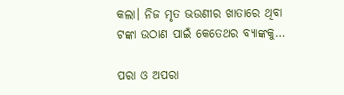କଲା। ନିଜ ମୃତ ଭଉଣୀର ଖାତାରେ ଥିବା ଟଙ୍କା ଉଠାଣ ପାଇଁ କେତେଥର ବ୍ୟାଙ୍କକୁ…

ପରା ଓ ଅପରା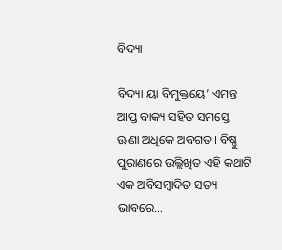ବିଦ୍ୟା

ବିଦ୍ୟା ୟା ବିମୁକ୍ତୟେ’ ଏମନ୍ତ ଆପ୍ତ ବାକ୍ୟ ସହିତ ସମସ୍ତେ ଊଣା ଅଧିକେ ଅବଗତ। ବିଷ୍ଣୁ ପୁରାଣରେ ଉଲ୍ଲିଖିତ ଏହି କଥାଟି ଏକ ଅବିସମ୍ବାଦିତ ସତ୍ୟ ଭାବରେ…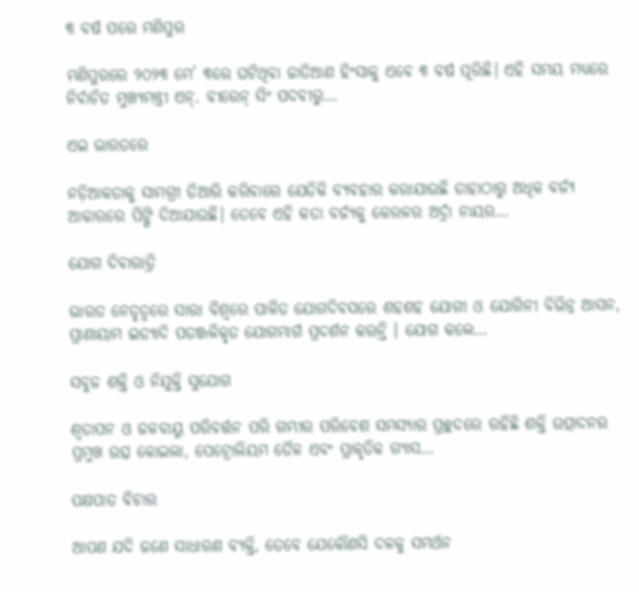୩ ବର୍ଷ ପରେ ମଣିପୁର

ମଣିପୁରରେ ୨୦୨୩ ମେ’ ୩ରେ ଘଟିଥିବା ଜାତିଆଣ ହିଂସାକୁ ଏବେ ୩ ବର୍ଷ ପୂରିଛି। ଏହି ସମୟ ମଧ୍ୟରେ ନିର୍ବାଚିତ ମୁଖ୍ୟମନ୍ତ୍ରୀ ଏନ୍‌. ବୀରେନ୍‌ ସିଂ ପଦବୀରୁ…

ଏଇ ଭାରତରେ

ନଡ଼ିଆକତାକୁ ସାମଗ୍ରୀ ତିଆରି କରିବାରେ ଯେତିକି ବ୍ୟବହାର କରାଯାଉଛି ତାହାଠାରୁ ଅଧିକ ବର୍ଜ୍ୟ ଆକାରରେ ପିଙ୍ଗି ଦିଆଯାଉଛି। ତେବେ ଏହି କତା ବର୍ଜ୍ୟକୁ କେରଳର ଅର୍ଦ୍ରା ନାୟର…

ଯୋଗ ଦିବାରାତ୍ରି

ଭାରତ ନେତୃତ୍ୱରେ ସାରା ବିଶ୍ୱରେ ପାଳିତ ଯୋଗଦିବସରେ ଶହଶହ ଯୋଗୀ ଓ ଯୋଗିନୀ ବିଭିନ୍ନ ଆସନ, ପ୍ରାଣାୟାମ ଇତ୍ୟାଦି ପତଞ୍ଜଳିକୃତ ଯୋଗମାର୍ଗ ପ୍ରଦର୍ଶନ କରନ୍ତି । ଯୋଗ କଲେ…

ସବୁଜ ଶକ୍ତି ଓ ନିଯୁକ୍ତି ସୁଯୋଗ

ଶ୍ୱତାପନ ଓ ଜଳବାୟୁ ପରିବର୍ତ୍ତନ ପରି ଗମ୍ଭୀର ପରିବେଶ ସମସ୍ୟାର ପ୍ରଚ୍ଛଦରେ ରହିଛି ଶକ୍ତି ଉତ୍ପାଦନର ପ୍ରମୁଖ ଉତ୍ସ କୋଇଲା, ପେଟ୍ରୋଲିୟମ ତୈଳ ଏବଂ ପ୍ରାକୃତିକ ଗ୍ୟାସ…

ପକ୍ଷପାତ ବିଚାର

ଆପଣ ଯଦି ଜଣେ ସାଧାରଣ ବ୍ୟକ୍ତି, ତେବେ ଯେକୌଣସି ଦଳକୁ ସମର୍ଥନ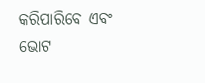କରିପାରିବେ ଏବଂ ଭୋଟ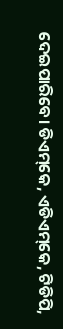ଦେଇପାରିବେ। ଡିଏମ୍‌କେ, ଏଡିଏମ୍‌କେ, ଟିଡିପି,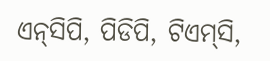ଏନ୍‌ସିପି, ପିଡିପି, ଟିଏମ୍‌ସି,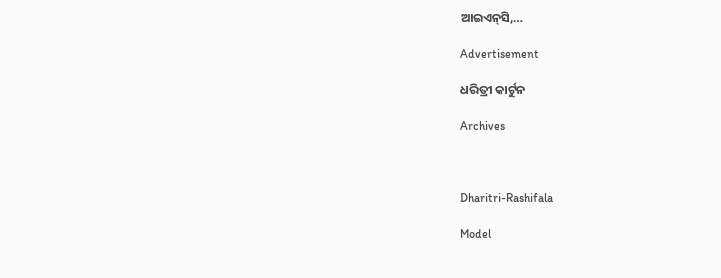ଆଇଏନ୍‌ସି,…

Advertisement

ଧରିତ୍ରୀ କାର୍ଟୁନ

Archives



Dharitri-Rashifala

Model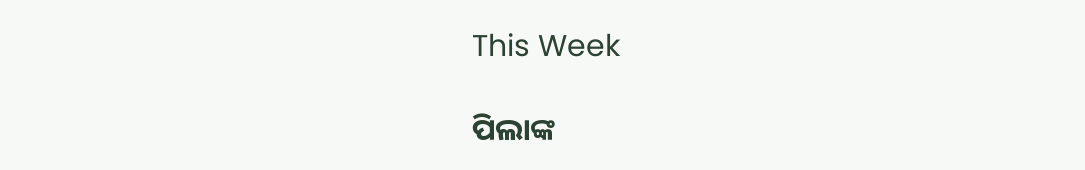This Week

ପିଲାଙ୍କ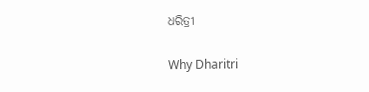ଧରିତ୍ରୀ

Why Dharitri